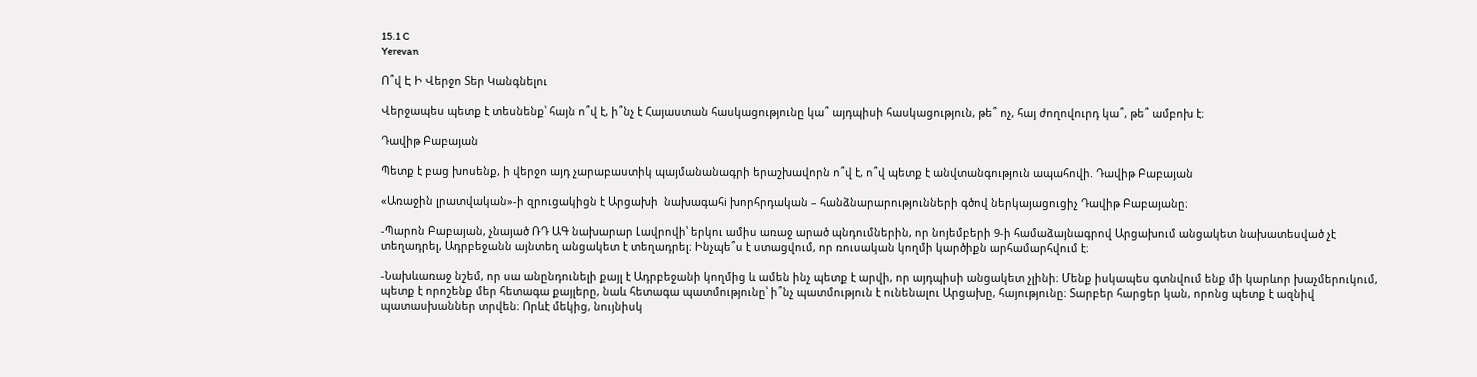15.1 C
Yerevan

Ո՞վ Է Ի Վերջո Տեր Կանգնելու

Վերջապես պետք է տեսնենք՝ հայն ո՞վ է, ի՞նչ է Հայաստան հասկացությունը կա՞ այդպիսի հասկացություն, թե՞ ոչ, հայ ժողովուրդ կա՞, թե՞ ամբոխ է։

Դավիթ Բաբայան

Պետք է բաց խոսենք, ի վերջո այդ չարաբաստիկ պայմանանագրի երաշխավորն ո՞վ է, ո՞վ պետք է անվտանգություն ապահովի. Դավիթ Բաբայան

«Առաջին լրատվական»-ի զրուցակիցն է Արցախի  նախագահi խորհրդական – հանձնարարությունների գծով ներկայացուցիչ Դավիթ Բաբայանը։

-Պարոն Բաբայան, չնայած ՌԴ ԱԳ նախարար Լավրովի՝ երկու ամիս առաջ արած պնդումներին, որ նոյեմբերի 9‑ի համաձայնագրով Արցախում անցակետ նախատեսված չէ տեղադրել, Ադրբեջանն այնտեղ անցակետ է տեղադրել։ Ինչպե՞ս է ստացվում, որ ռուսական կողմի կարծիքն արհամարհվում է։

-Նախևառաջ նշեմ, որ սա անընդունելի քայլ է Ադրբեջանի կողմից և ամեն ինչ պետք է արվի, որ այդպիսի անցակետ չլինի։ Մենք իսկապես գտնվում ենք մի կարևոր խաչմերուկում, պետք է որոշենք մեր հետագա քայլերը, նաև հետագա պատմությունը՝ ի՞նչ պատմություն է ունենալու Արցախը, հայությունը։ Տարբեր հարցեր կան, որոնց պետք է ազնիվ պատասխաններ տրվեն։ Որևէ մեկից, նույնիսկ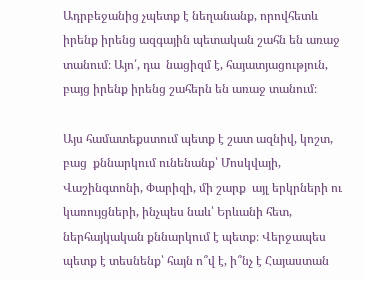Ադրբեջանից չպետք է նեղանանք, որովհետև իրենք իրենց ազգային պետական շահն են առաջ տանում։ Այո՛, դա  նացիզմ է, հայատյացություն, բայց իրենք իրենց շահերն են առաջ տանում։

Այս համատեքստում պետք է շատ ազնիվ, կոշտ, բաց  քննարկում ունենանք՝ Մոսկվայի, Վաշինգտոնի, Փարիզի, մի շարք  այլ երկրների ու կառույցների, ինչպես նաև՝ Երևանի հետ, ներհայկական քննարկում է պետք։ Վերջապես պետք է տեսնենք՝ հայն ո՞վ է, ի՞նչ է Հայաստան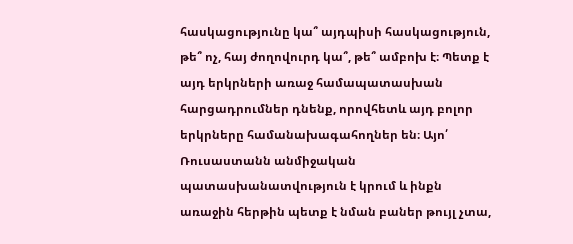հասկացությունը կա՞ այդպիսի հասկացություն, թե՞ ոչ, հայ ժողովուրդ կա՞, թե՞ ամբոխ է։ Պետք է այդ երկրների առաջ համապատասխան հարցադրումներ դնենք, որովհետև այդ բոլոր երկրները համանախագահողներ են։ Այո՛ Ռուսաստանն անմիջական պատասխանատվություն է կրում և ինքն առաջին հերթին պետք է նման բաներ թույլ չտա,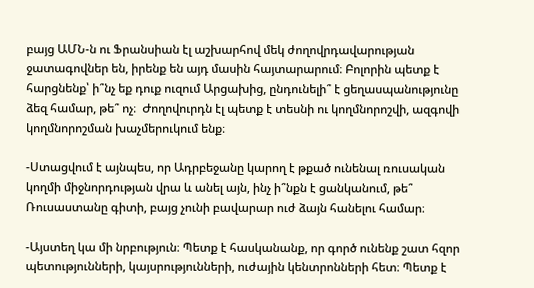բայց ԱՄՆ‑ն ու Ֆրանսիան էլ աշխարհով մեկ ժողովրդավարության ջատագովներ են, իրենք են այդ մասին հայտարարում։ Բոլորին պետք է հարցնենք՝ ի՞նչ եք դուք ուզում Արցախից, ընդունելի՞ է ցեղասպանությունը ձեզ համար, թե՞ ոչ։  Ժողովուրդն էլ պետք է տեսնի ու կողմնորոշվի, ազգովի կողմնորոշման խաչմերուկում ենք։

-Ստացվում է այնպես, որ Ադրբեջանը կարող է թքած ունենալ ռուսական կողմի միջնորդության վրա և անել այն, ինչ ի՞նքն է ցանկանում, թե՞ Ռուսաստանը գիտի, բայց չունի բավարար ուժ ձայն հանելու համար։

-Այստեղ կա մի նրբություն։ Պետք է հասկանանք, որ գործ ունենք շատ հզոր պետությունների, կայսրությունների, ուժային կենտրոնների հետ։ Պետք է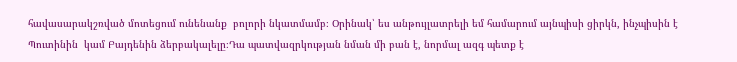հավասարակշռված մոտեցում ունենանք  բոլորի նկատմամբ։ Օրինակ՝ ես անթույլատրելի եմ համարում այնպիսի ցիրկն, ինչպիսին է Պուտինին  կամ Բայդենին ձերբակալելը։Դա պատվազրկության նման մի բան է, նորմալ ազգ պետք է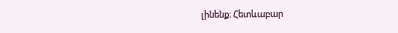լինենք։ Հետևաբար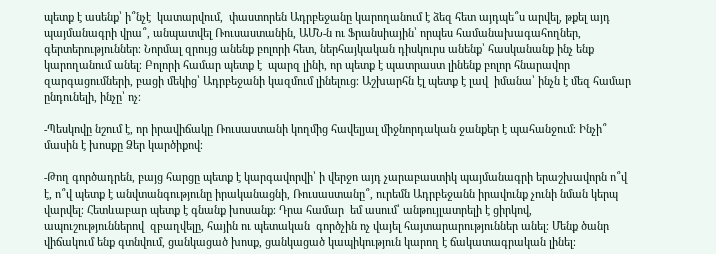պետք է ասենք՝ ի՞նչէ  կատարվում,  փաստորեն Ադրբեջանը կարողանում է ձեզ հետ այդպե՞ս արվել, թքել այդ պայմանագրի վրա՞, անպատվել Ռուսաստանին, ԱՄՆ‑ն ու Ֆրանսիային՝ որպես համանախագահողներ, գերտերություններ։ Նորմալ զրույց անենք բոլորի հետ, ներհայկական դիսկուրս անենք՝ հասկանանք ինչ ենք կարողանում անել։ Բոլորի համար պետք է  պարզ լինի, որ պետք է պատրաստ լինենք բոլոր հնարավոր զարգացումների, բացի մեկից՝ Ադրբեջանի կազմում լինելուց։ Աշխարհն էլ պետք է լավ  իմանա՝ ինչն է մեզ համար ընդունելի, ինչը՝ ոչ։

-Պեսկովը նշում է, որ իրավիճակը Ռուսաստանի կողմից հավելյալ միջնորդական ջանքեր է պահանջում։ Ինչի՞ մասին է խոսքը Ձեր կարծիքով։

-Թող գործադրեն, բայց հարցը պետք է կարգավորվի՝ ի վերջո այդ չարաբաստիկ պայմանագրի երաշխավորն ո՞վ է, ո՞վ պետք է անվտանգությունը իրականացնի, Ռուսաստանը՞, ուրեմն Ադրբեջանն իրավունք չունի նման կերպ վարվել։ Հետևաբար պետք է գնանք խոսանք։ Դրա համար  եմ ասում՝ անթույլատրելի է ցիրկով, ապուշություններով  զբաղվելը, հային ու պետական  գործչին ոչ վայել հայտարարություններ անել։ Մենք ծանր վիճակում ենք գտնվում, ցանկացած խոսք, ցանկացած կապիկություն կարող է ճակատագրական լինել։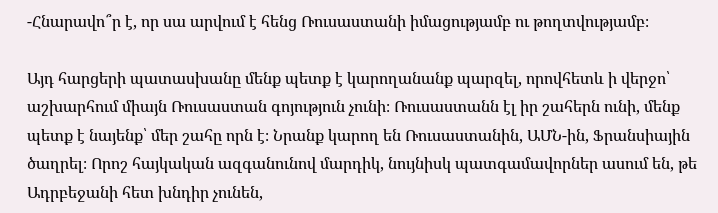-Հնարավո՞ր է, որ սա արվում է հենց Ռուսաստանի իմացությամբ ու թողտվությամբ։

Այդ հարցերի պատասխանը մենք պետք է կարողանանք պարզել, որովհետև ի վերջո՝ աշխարհում միայն Ռուսաստան գոյություն չունի։ Ռուսաստանն էլ իր շահերն ունի, մենք պետք է նայենք՝ մեր շահը որն է։ Նրանք կարող են Ռուսաստանին, ԱՄՆ-ին, Ֆրանսիային ծաղրել։ Որոշ հայկական ազգանունով մարդիկ, նույնիսկ պատգամավորներ ասում են, թե Ադրբեջանի հետ խնդիր չունեն,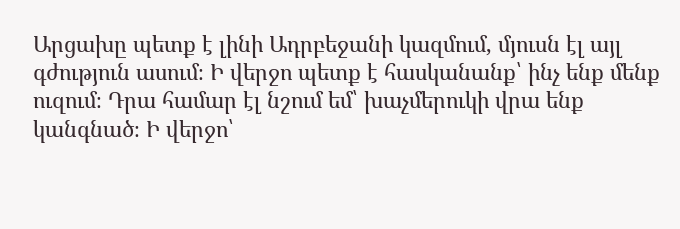Արցախը պետք է լինի Ադրբեջանի կազմում, մյուսն էլ այլ գժություն ասում։ Ի վերջո պետք է հասկանանք՝ ինչ ենք մենք ուզում։ Դրա համար էլ նշում եմ՝ խաչմերուկի վրա ենք  կանգնած։ Ի վերջո՝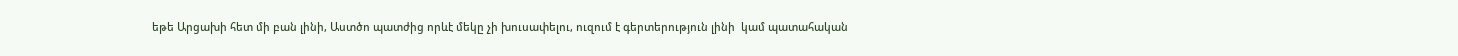եթե Արցախի հետ մի բան լինի, Աստծո պատժից որևէ մեկը չի խուսափելու, ուզում է գերտերություն լինի  կամ պատահական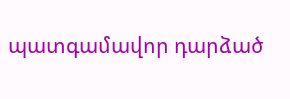պատգամավոր դարձած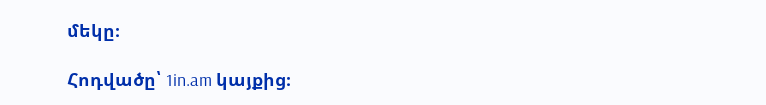մեկը։

Հոդվածը՝ 1in.am կայքից։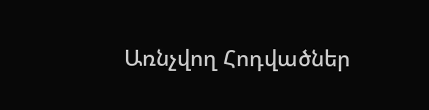Առնչվող Հոդվածներ